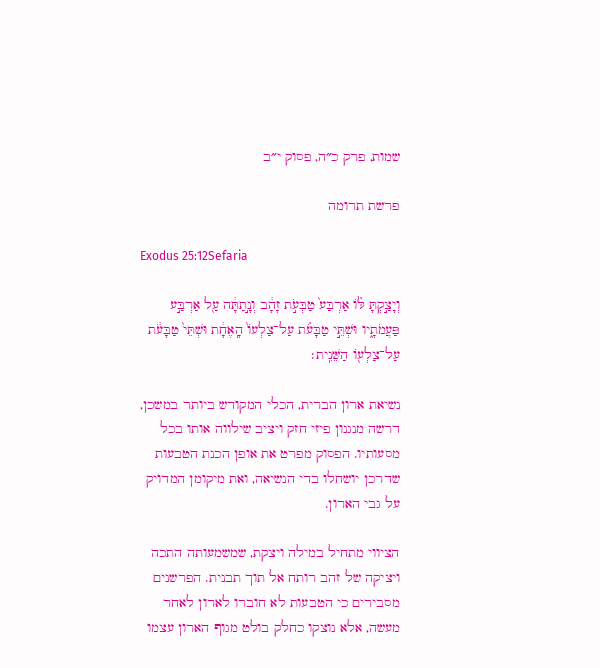שמות, פרק כ״ה, פסוק י״ב

פרשת תרומה

Exodus 25:12Sefaria

וְיָצַ֣קְתָּ לּ֗וֹ אַרְבַּע֙ טַבְּעֹ֣ת זָהָ֔ב וְנָ֣תַתָּ֔ה עַ֖ל אַרְבַּ֣ע פַּעֲמֹתָ֑יו וּשְׁתֵּ֣י טַבָּעֹ֗ת עַל־צַלְעוֹ֙ הָֽאֶחָ֔ת וּשְׁתֵּי֙ טַבָּעֹ֔ת עַל־צַלְע֖וֹ הַשֵּׁנִֽית׃

נשיאת ארון הברית, הכלי המקודש ביותר במשכן, דרשה מנגנון פיזי חזק ויציב שילווה אותו בכל מסעותיו. הפסוק מפרט את אופן הכנת הטבעות שדרכן יושחלו בדי הנשיאה, ואת מיקומן המדויק על גבי הארון.

הציווי מתחיל במילה ויצקת, שמשמעותה התכה ויציקה של זהב רותח אל תוך תבנית. הפרשנים מסבירים כי הטבעות לא חוברו לארון לאחר מעשה, אלא נוצקו כחלק בולט מגוף הארון עצמו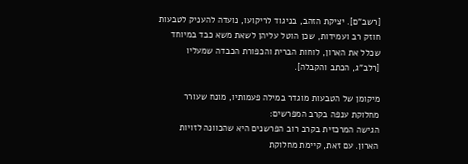[רשב"ם]. יציקת הזהב, בניגוד לריקועו, נועדה להעניק לטבעות חוזק רב ועמידות, שכן הוטל עליהן לשאת משא כבד במיוחד שכלל את הארון, לוחות הברית והכפורת הכבדה שמעליו [רלב"ג, הכתב והקבלה].

מיקומן של הטבעות מוגדר במילה פעמותיו, מונח שעורר מחלוקת ענפה בקרב המפרשים:
הגישה המרכזית בקרב רוב הפרשנים היא שהכוונה לזויות הארון. עם זאת, קיימת מחלוקת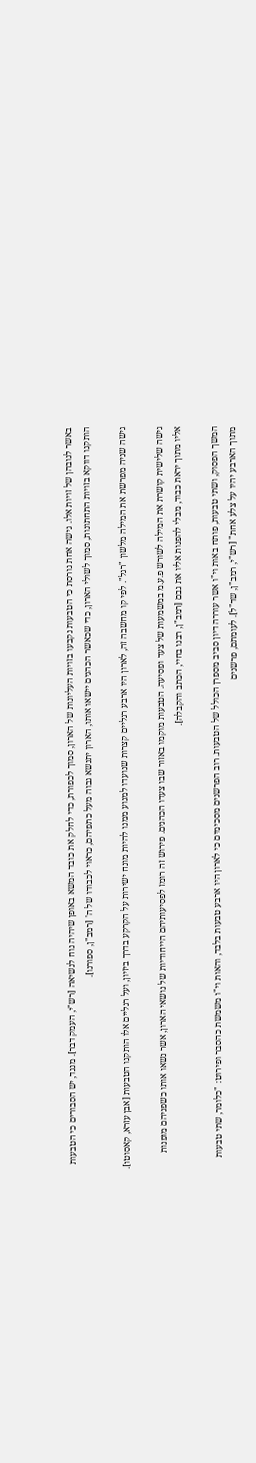באשר לגובהן של זויות אלו. גישה אחת גורסת כי הטבעות נקבעו בזויות העליונות של הארון, סמוך לכפורת, כדי לחלק את כובד המשא באופן שיהיה נוח לנשיאה [רש"י, העמק דבר]. מנגד, יש הסבורים כי הטבעות הותקנו דווקא בזויות התחתונות, סמוך לשולי הארון, כדי שכאשר הכהנים יישאו אותו, הארון יתנשא גבוה מעל כתפיהם, כראוי לכבודו של ה' [רמב"ן, ספורנו].

גישה שניה מפרשת את המילה מלשון "רגל". לפי קו מחשבה זה, לארון היו ארבע רגליים קצרות שנועדו למנוע ממנו להיות מונח ישירות על הקרקע בדרך ביזיון, ועל רגליים אלו הותקנו הטבעות [אבן עזרא, קאסוטו].

גישה שלישית קושרת את המילה לשורש פ.ע.מ במשמעות של צעד ופסיעה. הטבעות מוקמו באזור שבו צעדו הכהנים. פירוש זה רומז לפסיעותיהם הייחודיות של נושאי הארון, אשר נשאו אותו כשפניהם מופנות אליו מתוך יראת כבוד, מבלי להפנות אליו את גבם [רמב"ן, רבנו בחיי, הכתב והקבלה].

המשך הפסוק, ושתי טבעות, פותח באות וי"ו אשר עוררה דיון סביב מספרן הכולל של הטבעות. רוב הפרשנים מסכימים כי לארון היו ארבע טבעות בלבד, והאות וי"ו משמשת כהסבר ופירוט: "כלומר, שתי טבעות מתוך הארבע יהיו על צלע אחת" [רש"י, רמב"ן, שד"ל]. לעומתם, פרשנים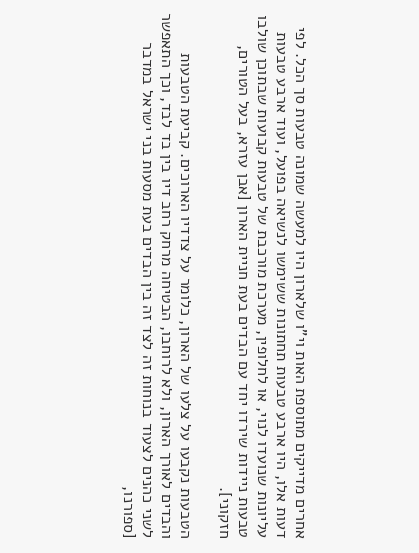אחרים מדייקים מתוספת האות וי"ו שלארון היו למעשה שמונה טבעות סך הכל. לפי דעות אלו, היו ארבע טבעות תחתונות ששימשו לנשיאה בפועל, ועוד ארבע טבעות עליונות שנועדו לנוי, או לחלופין, מערכת מורכבת של טבעות קבועות שבתוכן שולבו טבעות ניידות שירדו יחד עם הבדים בעת חניית הארון [אבן עזרא, בעל הטורים, חזקוני].

הטבעות נקבעו על צלעו של הארון, כלומר על צדדיו הארוכים. קביעת הטבעות והבדים לאורך הארון, ולא לרוחבו, הבטיחה מרחק רחב דיו בין בד לבד, וכך התאפשר לשני כהנים לצעוד בנוחות זה לצד זה בין הבדים בעת מסעות בני ישראל במדבר [ספורנו,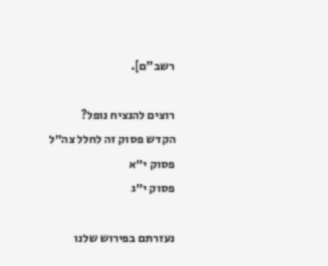רשב"ם].

רוצים להנציח נופל?
הקדש פסוק זה לחלל צה״ל
פסוק י״א
פסוק י״ג

נעזרתם בפירוש שלנו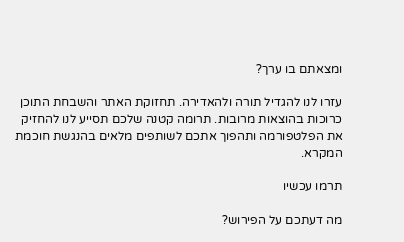ומצאתם בו ערך?

עזרו לנו להגדיל תורה ולהאדירה. תחזוקת האתר והשבחת התוכן כרוכות בהוצאות מרובות. תרומה קטנה שלכם תסייע לנו להחזיק את הפלטפורמה ותהפוך אתכם לשותפים מלאים בהנגשת חוכמת המקרא.

תרמו עכשיו

מה דעתכם על הפירוש?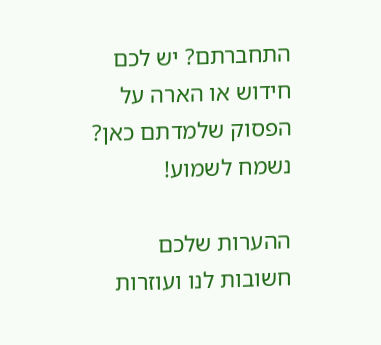התחברתם? יש לכם חידוש או הארה על הפסוק שלמדתם כאן? נשמח לשמוע!

ההערות שלכם חשובות לנו ועוזרות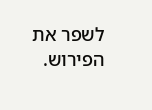לשפר את הפירוש.